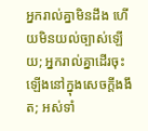អ្នករាល់គ្នាមិនដឹង ហើយមិនយល់ច្បាស់ឡើយ; អ្នករាល់គ្នាដើរចុះឡើងនៅក្នុងសេចក្ដីងងឹត; អស់ទាំ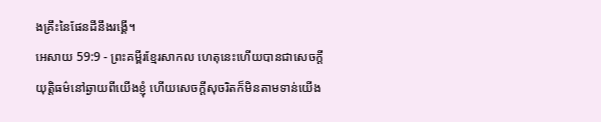ងគ្រឹះនៃផែនដីនឹងរង្គើ។
អេសាយ 59:9 - ព្រះគម្ពីរខ្មែរសាកល ហេតុនេះហើយបានជាសេចក្ដីយុត្តិធម៌នៅឆ្ងាយពីយើងខ្ញុំ ហើយសេចក្ដីសុចរិតក៏មិនតាមទាន់យើង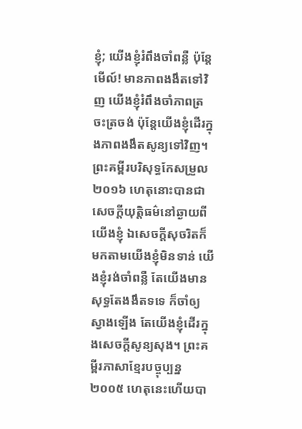ខ្ញុំ; យើងខ្ញុំរំពឹងចាំពន្លឺ ប៉ុន្តែមើល៍! មានភាពងងឹតទៅវិញ យើងខ្ញុំរំពឹងចាំភាពត្រចះត្រចង់ ប៉ុន្តែយើងខ្ញុំដើរក្នុងភាពងងឹតសូន្យទៅវិញ។ ព្រះគម្ពីរបរិសុទ្ធកែសម្រួល ២០១៦ ហេតុនោះបានជាសេចក្ដីយុត្តិធម៌នៅឆ្ងាយពីយើងខ្ញុំ ឯសេចក្ដីសុចរិតក៏មកតាមយើងខ្ញុំមិនទាន់ យើងខ្ញុំរង់ចាំពន្លឺ តែយើងមានសុទ្ធតែងងឹតទទេ ក៏ចាំឲ្យស្វាងឡើង តែយើងខ្ញុំដើរក្នុងសេចក្ដីសូន្យសុង។ ព្រះគម្ពីរភាសាខ្មែរបច្ចុប្បន្ន ២០០៥ ហេតុនេះហើយបា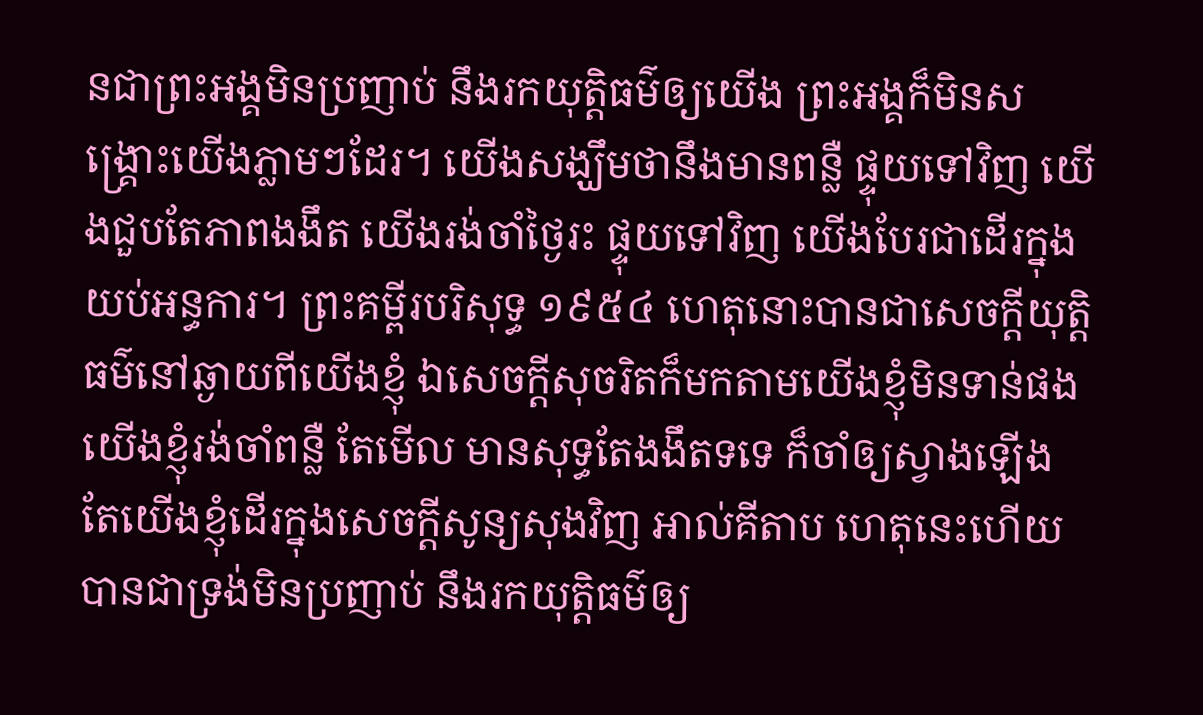នជាព្រះអង្គមិនប្រញាប់ នឹងរកយុត្តិធម៌ឲ្យយើង ព្រះអង្គក៏មិនសង្គ្រោះយើងភ្លាមៗដែរ។ យើងសង្ឃឹមថានឹងមានពន្លឺ ផ្ទុយទៅវិញ យើងជួបតែភាពងងឹត យើងរង់ចាំថ្ងៃរះ ផ្ទុយទៅវិញ យើងបែរជាដើរក្នុងយប់អន្ធការ។ ព្រះគម្ពីរបរិសុទ្ធ ១៩៥៤ ហេតុនោះបានជាសេចក្ដីយុត្តិធម៌នៅឆ្ងាយពីយើងខ្ញុំ ឯសេចក្ដីសុចរិតក៏មកតាមយើងខ្ញុំមិនទាន់ផង យើងខ្ញុំរង់ចាំពន្លឺ តែមើល មានសុទ្ធតែងងឹតទទេ ក៏ចាំឲ្យស្វាងឡើង តែយើងខ្ញុំដើរក្នុងសេចក្ដីសូន្យសុងវិញ អាល់គីតាប ហេតុនេះហើយបានជាទ្រង់មិនប្រញាប់ នឹងរកយុត្តិធម៌ឲ្យ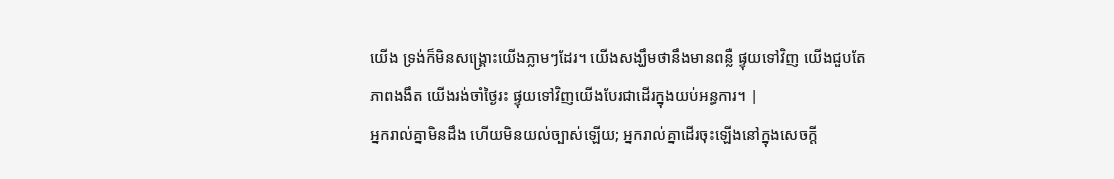យើង ទ្រង់ក៏មិនសង្គ្រោះយើងភ្លាមៗដែរ។ យើងសង្ឃឹមថានឹងមានពន្លឺ ផ្ទុយទៅវិញ យើងជួបតែភាពងងឹត យើងរង់ចាំថ្ងៃរះ ផ្ទុយទៅវិញយើងបែរជាដើរក្នុងយប់អន្ធការ។ |
អ្នករាល់គ្នាមិនដឹង ហើយមិនយល់ច្បាស់ឡើយ; អ្នករាល់គ្នាដើរចុះឡើងនៅក្នុងសេចក្ដី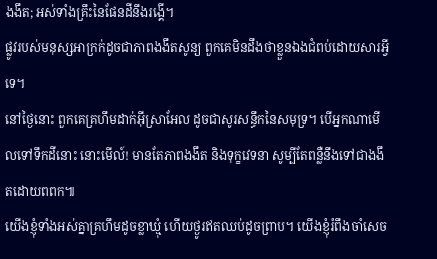ងងឹត; អស់ទាំងគ្រឹះនៃផែនដីនឹងរង្គើ។
ផ្លូវរបស់មនុស្សអាក្រក់ដូចជាភាពងងឹតសូន្យ ពួកគេមិនដឹងថាខ្លួនឯងជំពប់ដោយសារអ្វីទេ។
នៅថ្ងៃនោះ ពួកគេគ្រហឹមដាក់អ៊ីស្រាអែល ដូចជាសូរសន្ធឹកនៃសមុទ្រ។ បើអ្នកណាមើលទៅទឹកដីនោះ នោះមើល៍! មានតែភាពងងឹត និងទុក្ខវេទនា សូម្បីតែពន្លឺនឹងទៅជាងងឹតដោយពពក៕
យើងខ្ញុំទាំងអស់គ្នាគ្រហឹមដូចខ្លាឃ្មុំ ហើយថ្ងូរឥតឈប់ដូចព្រាប។ យើងខ្ញុំរំពឹងចាំសេច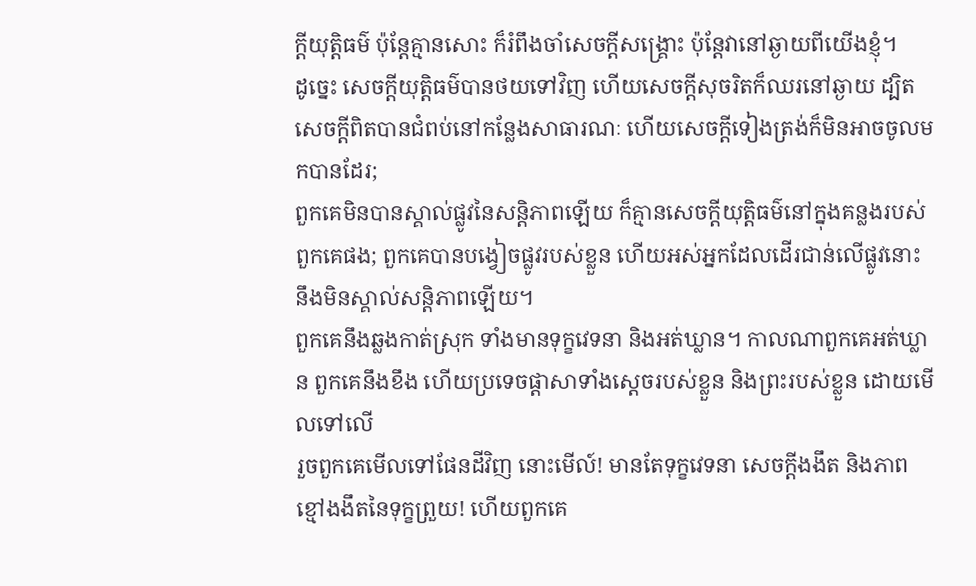ក្ដីយុត្តិធម៌ ប៉ុន្តែគ្មានសោះ ក៏រំពឹងចាំសេចក្ដីសង្គ្រោះ ប៉ុន្តែវានៅឆ្ងាយពីយើងខ្ញុំ។
ដូច្នេះ សេចក្ដីយុត្តិធម៌បានថយទៅវិញ ហើយសេចក្ដីសុចរិតក៏ឈរនៅឆ្ងាយ ដ្បិតសេចក្ដីពិតបានជំពប់នៅកន្លែងសាធារណៈ ហើយសេចក្ដីទៀងត្រង់ក៏មិនអាចចូលមកបានដែរ;
ពួកគេមិនបានស្គាល់ផ្លូវនៃសន្តិភាពឡើយ ក៏គ្មានសេចក្ដីយុត្តិធម៌នៅក្នុងគន្លងរបស់ពួកគេផង; ពួកគេបានបង្វៀចផ្លូវរបស់ខ្លួន ហើយអស់អ្នកដែលដើរជាន់លើផ្លូវនោះ នឹងមិនស្គាល់សន្តិភាពឡើយ។
ពួកគេនឹងឆ្លងកាត់ស្រុក ទាំងមានទុក្ខវេទនា និងអត់ឃ្លាន។ កាលណាពួកគេអត់ឃ្លាន ពួកគេនឹងខឹង ហើយប្រទេចផ្ដាសាទាំងស្ដេចរបស់ខ្លួន និងព្រះរបស់ខ្លួន ដោយមើលទៅលើ
រួចពួកគេមើលទៅផែនដីវិញ នោះមើល៍! មានតែទុក្ខវេទនា សេចក្ដីងងឹត និងភាពខ្មៅងងឹតនៃទុក្ខព្រួយ! ហើយពួកគេ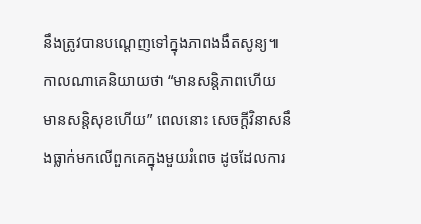នឹងត្រូវបានបណ្ដេញទៅក្នុងភាពងងឹតសូន្យ៕
កាលណាគេនិយាយថា “មានសន្តិភាពហើយ មានសន្តិសុខហើយ” ពេលនោះ សេចក្ដីវិនាសនឹងធ្លាក់មកលើពួកគេក្នុងមួយរំពេច ដូចដែលការ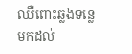ឈឺពោះឆ្លងទន្លេមកដល់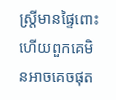ស្ត្រីមានផ្ទៃពោះ ហើយពួកគេមិនអាចគេចផុត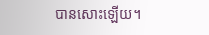បានសោះឡើយ។